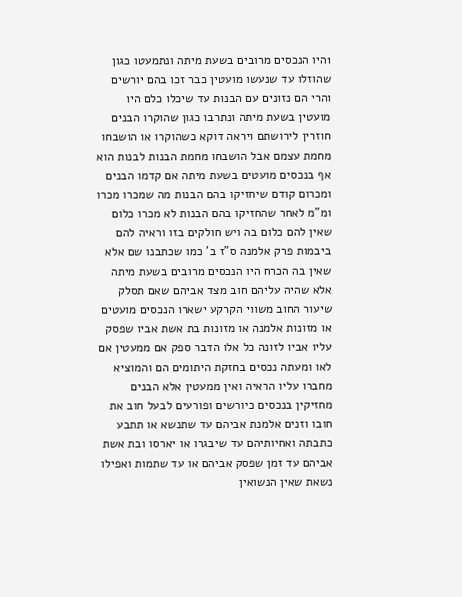1היו הנכסים מרובים בשעת מיתה ונתמעטו כגון שהוזלו עד שנעשו מועטין כבר זכו בהם יורשים והרי הם נזונים עם הבנות עד שיכלו כלם היו מועטין בשעת מיתה ונתרבו כגון שהוקרו הבנים חוזרין לירושתם ויראה דוקא כשהוקרו או הושבחו מחמת עצמם אבל הושבחו מחמת הבנות לבנות הוא אף בנכסים מועטים בשעת מיתה אם קדמו הבנים ומכרום קודם שיחזיקו בהם הבנות מה שמכרו מכרו ומ"מ לאחר שהחזיקו בהם הבנות לא מכרו כלום שאין להם כלום בה ויש חולקים בזו וראיה להם ביבמות פרק אלמנה ס"ז ב' כמו שכתבנו שם אלא שאין בה הכרח היו הנכסים מרובים בשעת מיתה אלא שהיה עליהם חוב מצד אביהם שאם תסלק שיעור החוב משווי הקרקע ישארו הנכסים מועטים או מזונות אלמנה או מזונות בת אשת אביו שפסק עליו אביו לזונה כל אלו הדבר ספק אם ממעטין אם לאו ומעתה נכסים בחזקת היתומים הם והמוציא מחברו עליו הראיה ואין ממעטין אלא הבנים מחזיקין בנכסים כיורשים ופורעים לבעל חוב את חובו וזנים אלמנת אביהם עד שתנשא או תתבע כתבתה ואחיותיהם עד שיבגרו או יארסו ובת אשת אביהם עד זמן שפסק אביהם או עד שתמות ואפילו נשאת שאין הנשואין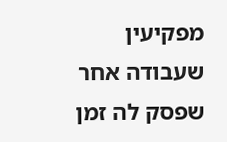מפקיעין שעבודה אחר שפסק לה זמן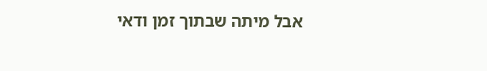אבל מיתה שבתוך זמן ודאי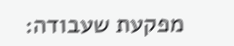מפקעת שעבודה: